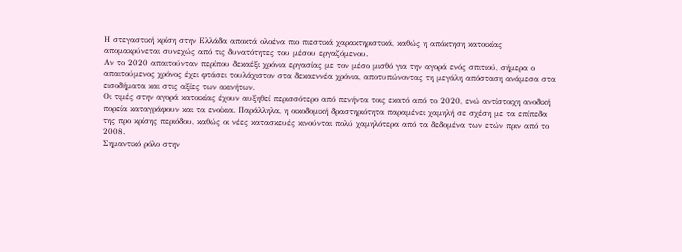Η στεγαστική κρίση στην Ελλάδα αποκτά ολοένα πιο πιεστικά χαρακτηριστικά, καθώς η απόκτηση κατοικίας απομακρύνεται συνεχώς από τις δυνατότητες του μέσου εργαζόμενου.
Αν το 2020 απαιτούνταν περίπου δεκαέξι χρόνια εργασίας με τον μέσο μισθό για την αγορά ενός σπιτιού, σήμερα ο απαιτούμενος χρόνος έχει φτάσει τουλάχιστον στα δεκαεννέα χρόνια, αποτυπώνοντας τη μεγάλη απόσταση ανάμεσα στα εισοδήματα και στις αξίες των ακινήτων.
Οι τιμές στην αγορά κατοικίας έχουν αυξηθεί περισσότερο από πενήντα τοις εκατό από το 2020, ενώ αντίστοιχη ανοδική πορεία καταγράφουν και τα ενοίκια. Παράλληλα, η οικοδομική δραστηριότητα παραμένει χαμηλή σε σχέση με τα επίπεδα της προ κρίσης περιόδου, καθώς οι νέες κατασκευές κινούνται πολύ χαμηλότερα από τα δεδομένα των ετών πριν από το 2008.
Σημαντικό ρόλο στην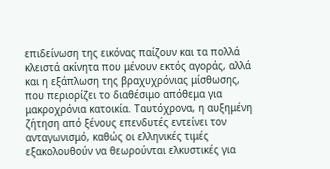επιδείνωση της εικόνας παίζουν και τα πολλά κλειστά ακίνητα που μένουν εκτός αγοράς, αλλά και η εξάπλωση της βραχυχρόνιας μίσθωσης, που περιορίζει το διαθέσιμο απόθεμα για μακροχρόνια κατοικία. Ταυτόχρονα, η αυξημένη ζήτηση από ξένους επενδυτές εντείνει τον ανταγωνισμό, καθώς οι ελληνικές τιμές εξακολουθούν να θεωρούνται ελκυστικές για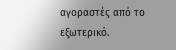αγοραστές από το εξωτερικό.